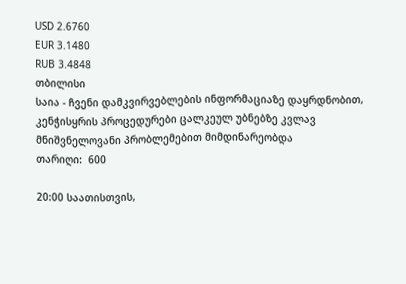USD 2.6760
EUR 3.1480
RUB 3.4848
თბილისი
საია - ჩვენი დამკვირვებლების ინფორმაციაზე დაყრდნობით, კენჭისყრის პროცედურები ცალკეულ უბნებზე კვლავ მნიშვნელოვანი პრობლემებით მიმდინარეობდა
თარიღი:  600

20:00 საათისთვის,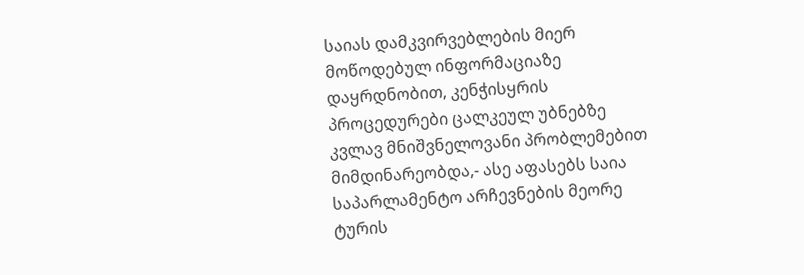საიას დამკვირვებლების მიერ მოწოდებულ ინფორმაციაზე დაყრდნობით, კენჭისყრის პროცედურები ცალკეულ უბნებზე კვლავ მნიშვნელოვანი პრობლემებით მიმდინარეობდა,- ასე აფასებს საია საპარლამენტო არჩევნების მეორე ტურის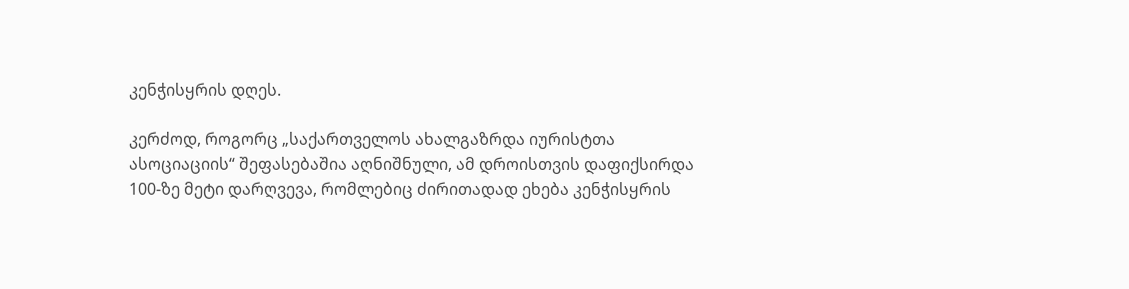კენჭისყრის დღეს.

კერძოდ, როგორც „საქართველოს ახალგაზრდა იურისტთა ასოციაციის“ შეფასებაშია აღნიშნული, ამ დროისთვის დაფიქსირდა 100-ზე მეტი დარღვევა, რომლებიც ძირითადად ეხება კენჭისყრის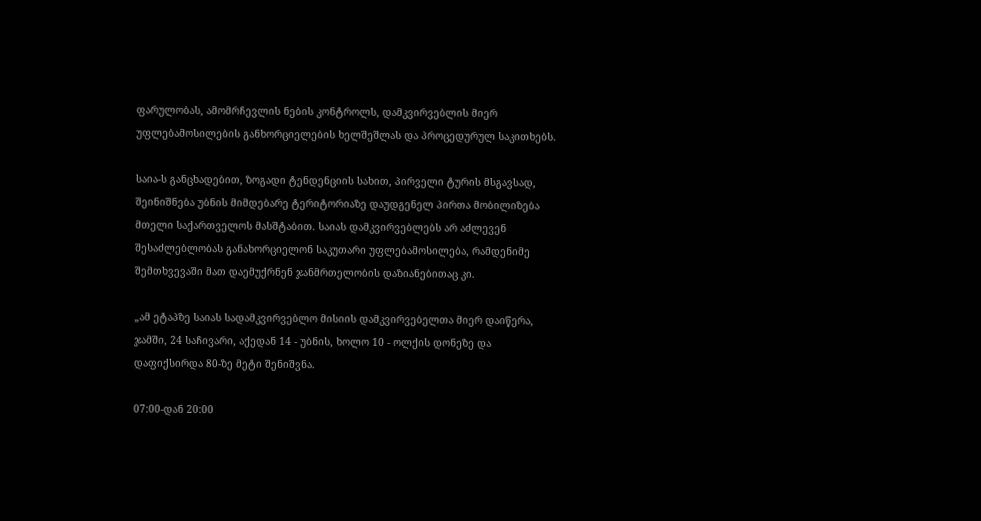ფარულობას, ამომრჩევლის ნების კონტროლს, დამკვირვებლის მიერ უფლებამოსილების განხორციელების ხელშეშლას და პროცედურულ საკითხებს.

საია-ს განცხადებით, ზოგადი ტენდენციის სახით, პირველი ტურის მსგავსად, შეინიშნება უბნის მიმდებარე ტერიტორიაზე დაუდგენელ პირთა მობილიზება მთელი საქართველოს მასშტაბით. საიას დამკვირვებლებს არ აძლევენ შესაძლებლობას განახორციელონ საკუთარი უფლებამოსილება, რამდენიმე შემთხვევაში მათ დაემუქრნენ ჯანმრთელობის დაზიანებითაც კი.

„ამ ეტაპზე საიას სადამკვირვებლო მისიის დამკვირვებელთა მიერ დაიწერა, ჯამში, 24 საჩივარი, აქედან 14 - უბნის, ხოლო 10 - ოლქის დონეზე და დაფიქსირდა 80-ზე მეტი შენიშვნა.

07:00-დან 20:00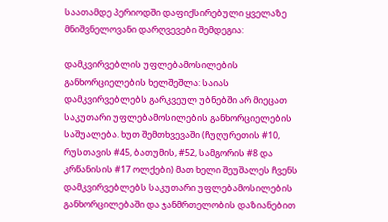საათამდე პერიოდში დაფიქსირებული ყველაზე მნიშვნელოვანი დარღვევები შემდეგია:

დამკვირვებლის უფლებამოსილების განხორციელების ხელშეშლა: საიას დამკვირვებლებს გარკვეულ უბნებში არ მიეცათ საკუთარი უფლებამოსილების განხორციელების საშუალება. ხუთ შემთხვევაში (ჩუღურეთის #10, რუსთავის #45, ბათუმის, #52, სამგორის #8 და კრწანისის #17 ოლქები) მათ ხელი შეუშალეს ჩვენს დამკვირვებლებს საკუთარი უფლებამოსილების განხორცილებაში და ჯანმრთელობის დაზიანებით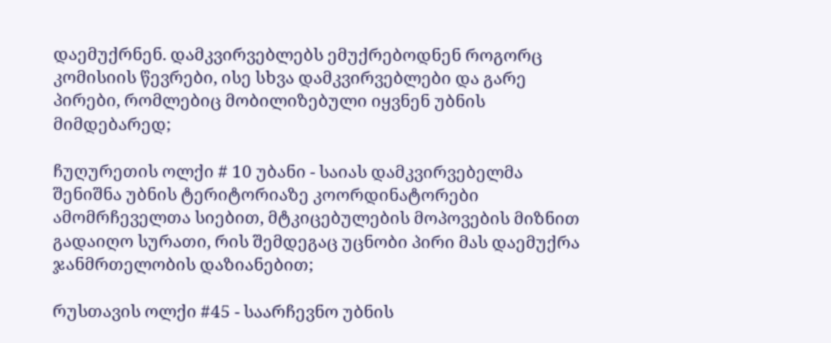დაემუქრნენ. დამკვირვებლებს ემუქრებოდნენ როგორც კომისიის წევრები, ისე სხვა დამკვირვებლები და გარე პირები, რომლებიც მობილიზებული იყვნენ უბნის მიმდებარედ;

ჩუღურეთის ოლქი # 10 უბანი - საიას დამკვირვებელმა შენიშნა უბნის ტერიტორიაზე კოორდინატორები ამომრჩეველთა სიებით, მტკიცებულების მოპოვების მიზნით გადაიღო სურათი, რის შემდეგაც უცნობი პირი მას დაემუქრა ჯანმრთელობის დაზიანებით;

რუსთავის ოლქი #45 - საარჩევნო უბნის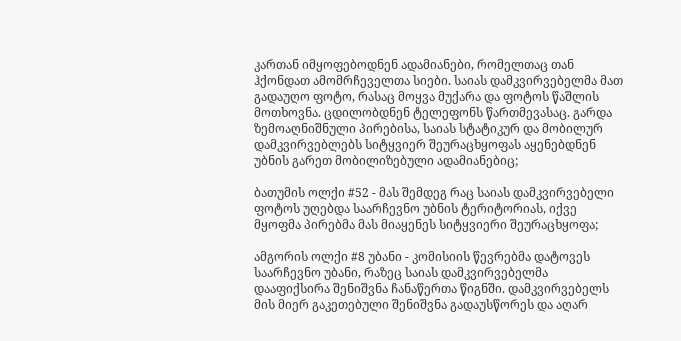კართან იმყოფებოდნენ ადამიანები, რომელთაც თან ჰქონდათ ამომრჩეველთა სიები. საიას დამკვირვებელმა მათ გადაუღო ფოტო, რასაც მოყვა მუქარა და ფოტოს წაშლის მოთხოვნა. ცდილობდნენ ტელეფონს წართმევასაც. გარდა ზემოაღნიშნული პირებისა, საიას სტატიკურ და მობილურ დამკვირვებლებს სიტყვიერ შეურაცხყოფას აყენებდნენ უბნის გარეთ მობილიზებული ადამიანებიც;

ბათუმის ოლქი #52 - მას შემდეგ რაც საიას დამკვირვებელი ფოტოს უღებდა საარჩევნო უბნის ტერიტორიას, იქვე მყოფმა პირებმა მას მიაყენეს სიტყვიერი შეურაცხყოფა;

ამგორის ოლქი #8 უბანი - კომისიის წევრებმა დატოვეს საარჩევნო უბანი, რაზეც საიას დამკვირვებელმა დააფიქსირა შენიშვნა ჩანაწერთა წიგნში. დამკვირვებელს მის მიერ გაკეთებული შენიშვნა გადაუსწორეს და აღარ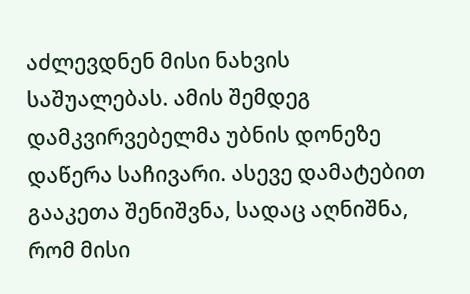აძლევდნენ მისი ნახვის საშუალებას. ამის შემდეგ დამკვირვებელმა უბნის დონეზე დაწერა საჩივარი. ასევე დამატებით გააკეთა შენიშვნა, სადაც აღნიშნა, რომ მისი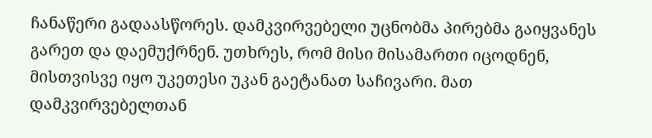ჩანაწერი გადაასწორეს. დამკვირვებელი უცნობმა პირებმა გაიყვანეს გარეთ და დაემუქრნენ. უთხრეს, რომ მისი მისამართი იცოდნენ, მისთვისვე იყო უკეთესი უკან გაეტანათ საჩივარი. მათ დამკვირვებელთან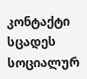კონტაქტი სცადეს სოციალურ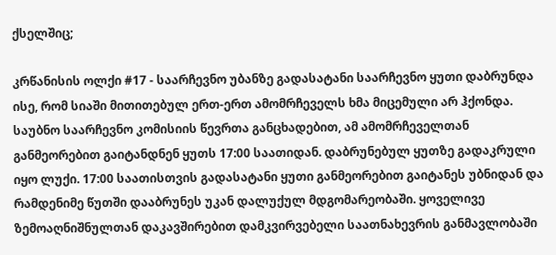ქსელშიც;

კრწანისის ოლქი #17 - საარჩევნო უბანზე გადასატანი საარჩევნო ყუთი დაბრუნდა ისე, რომ სიაში მითითებულ ერთ-ერთ ამომრჩეველს ხმა მიცემული არ ჰქონდა. საუბნო საარჩევნო კომისიის წევრთა განცხადებით, ამ ამომრჩეველთან განმეორებით გაიტანდნენ ყუთს 17:00 საათიდან. დაბრუნებულ ყუთზე გადაკრული იყო ლუქი. 17:00 საათისთვის გადასატანი ყუთი განმეორებით გაიტანეს უბნიდან და რამდენიმე წუთში დააბრუნეს უკან დალუქულ მდგომარეობაში. ყოველივე ზემოაღნიშნულთან დაკავშირებით დამკვირვებელი საათნახევრის განმავლობაში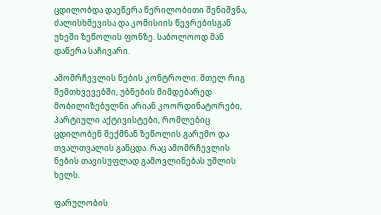ცდილობდა დაეწერა წერილობითი შენიშვნა, ძალისხმევისა და კომისიის წევრებისგან უხეში ზეწოლის ფონზე. საბოლოოდ მან დაწერა საჩივარი.

ამომრჩევლის ნების კონტროლი: მთელ რიგ შემთხვევებში, უბნების მიმდებარედ მობილიზებულნი არიან კოორდინატორები, პარტიული აქტივისტები, რომლებიც ცდილობენ შექმნან ზეწოლის გარემო და თვალთვალის განცდა. რაც ამომრჩევლის ნების თავისუფლად გამოვლინებას უშლის ხელს.

ფარულობის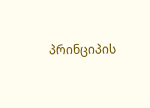პრინციპის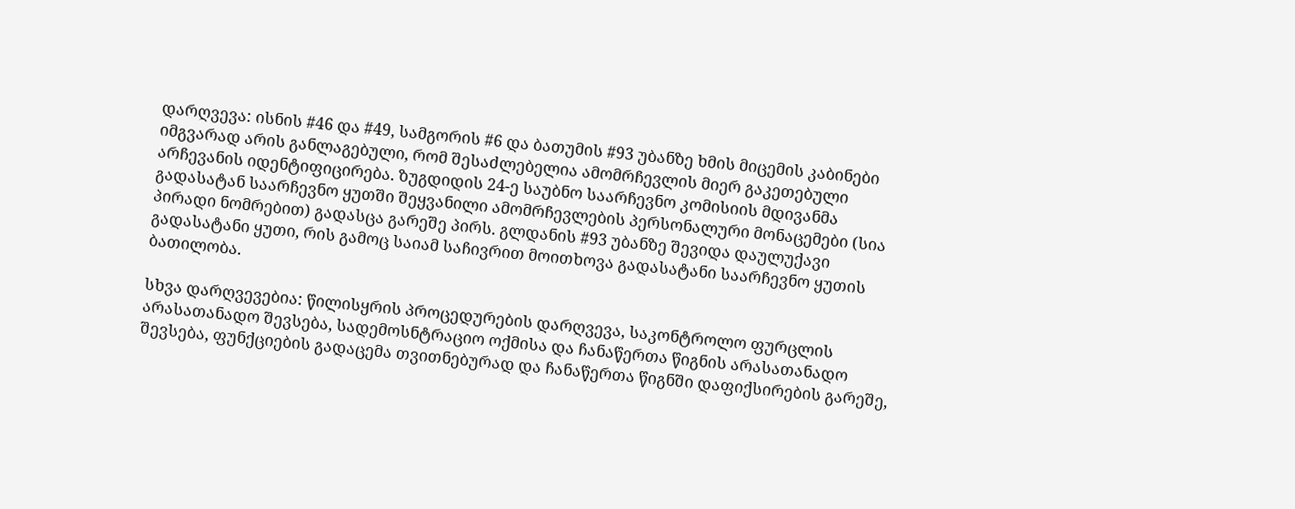დარღვევა: ისნის #46 და #49, სამგორის #6 და ბათუმის #93 უბანზე ხმის მიცემის კაბინები იმგვარად არის განლაგებული, რომ შესაძლებელია ამომრჩევლის მიერ გაკეთებული არჩევანის იდენტიფიცირება. ზუგდიდის 24-ე საუბნო საარჩევნო კომისიის მდივანმა გადასატან საარჩევნო ყუთში შეყვანილი ამომრჩევლების პერსონალური მონაცემები (სია პირადი ნომრებით) გადასცა გარეშე პირს. გლდანის #93 უბანზე შევიდა დაულუქავი გადასატანი ყუთი, რის გამოც საიამ საჩივრით მოითხოვა გადასატანი საარჩევნო ყუთის ბათილობა.

სხვა დარღვევებია: წილისყრის პროცედურების დარღვევა, საკონტროლო ფურცლის არასათანადო შევსება, სადემოსნტრაციო ოქმისა და ჩანაწერთა წიგნის არასათანადო შევსება, ფუნქციების გადაცემა თვითნებურად და ჩანაწერთა წიგნში დაფიქსირების გარეშე,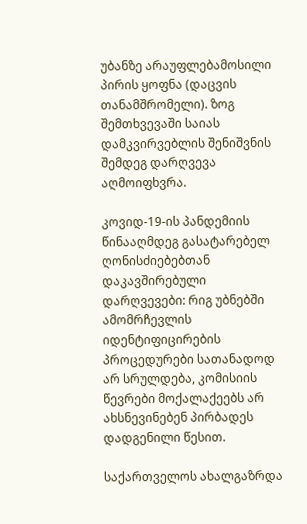უბანზე არაუფლებამოსილი პირის ყოფნა (დაცვის თანამშრომელი). ზოგ შემთხვევაში საიას დამკვირვებლის შენიშვნის შემდეგ დარღვევა აღმოიფხვრა.

კოვიდ-19-ის პანდემიის წინააღმდეგ გასატარებელ ღონისძიებებთან დაკავშირებული დარღვევები: რიგ უბნებში ამომრჩევლის იდენტიფიცირების პროცედურები სათანადოდ არ სრულდება, კომისიის წევრები მოქალაქეებს არ ახსნევინებენ პირბადეს დადგენილი წესით.

საქართველოს ახალგაზრდა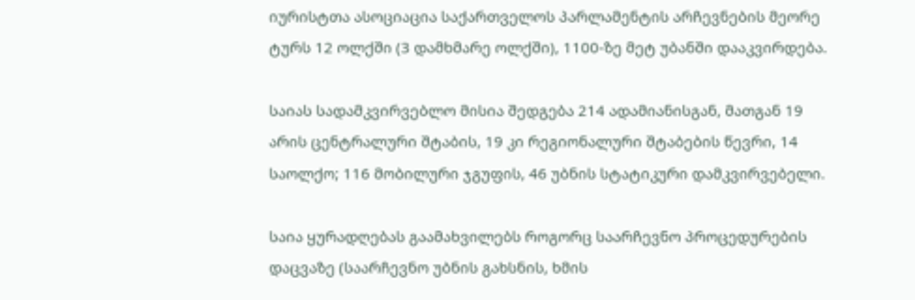იურისტთა ასოციაცია საქართველოს პარლამენტის არჩევნების მეორე ტურს 12 ოლქში (3 დამხმარე ოლქში), 1100-ზე მეტ უბანში დააკვირდება.

საიას სადამკვირვებლო მისია შედგება 214 ადამიანისგან, მათგან 19 არის ცენტრალური შტაბის, 19 კი რეგიონალური შტაბების წევრი, 14 საოლქო; 116 მობილური ჯგუფის, 46 უბნის სტატიკური დამკვირვებელი.

საია ყურადღებას გაამახვილებს როგორც საარჩევნო პროცედურების დაცვაზე (საარჩევნო უბნის გახსნის, ხმის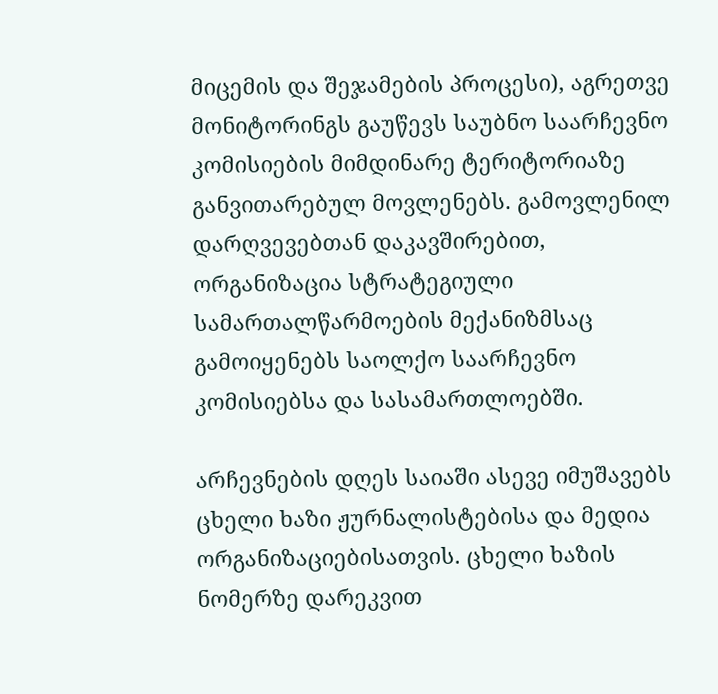მიცემის და შეჯამების პროცესი), აგრეთვე მონიტორინგს გაუწევს საუბნო საარჩევნო კომისიების მიმდინარე ტერიტორიაზე განვითარებულ მოვლენებს. გამოვლენილ დარღვევებთან დაკავშირებით, ორგანიზაცია სტრატეგიული სამართალწარმოების მექანიზმსაც გამოიყენებს საოლქო საარჩევნო კომისიებსა და სასამართლოებში.

არჩევნების დღეს საიაში ასევე იმუშავებს ცხელი ხაზი ჟურნალისტებისა და მედია ორგანიზაციებისათვის. ცხელი ხაზის ნომერზე დარეკვით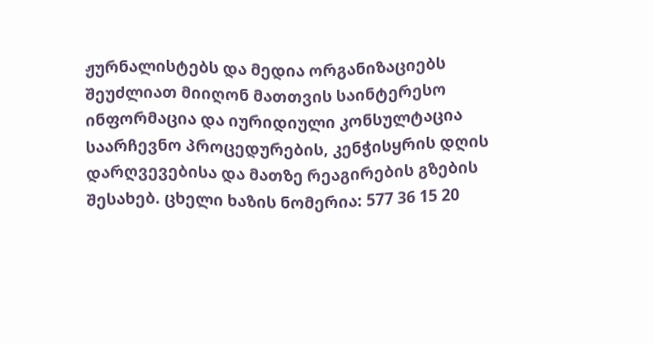ჟურნალისტებს და მედია ორგანიზაციებს შეუძლიათ მიიღონ მათთვის საინტერესო ინფორმაცია და იურიდიული კონსულტაცია საარჩევნო პროცედურების, კენჭისყრის დღის დარღვევებისა და მათზე რეაგირების გზების შესახებ. ცხელი ხაზის ნომერია: 577 36 15 20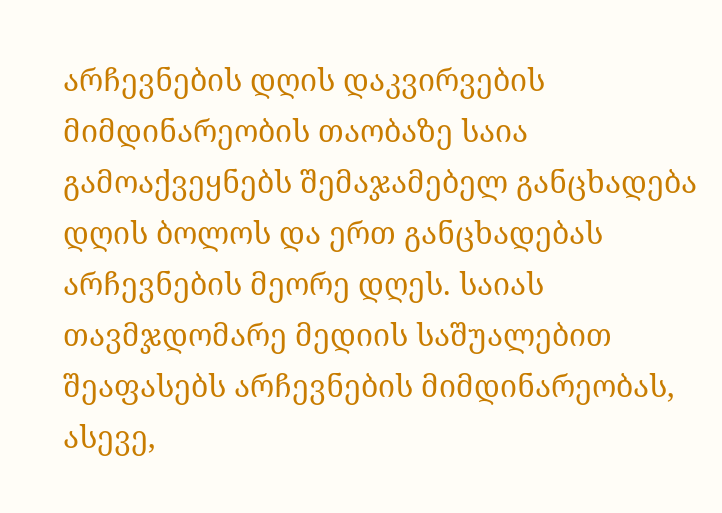არჩევნების დღის დაკვირვების მიმდინარეობის თაობაზე საია გამოაქვეყნებს შემაჯამებელ განცხადება დღის ბოლოს და ერთ განცხადებას არჩევნების მეორე დღეს. საიას თავმჯდომარე მედიის საშუალებით შეაფასებს არჩევნების მიმდინარეობას, ასევე,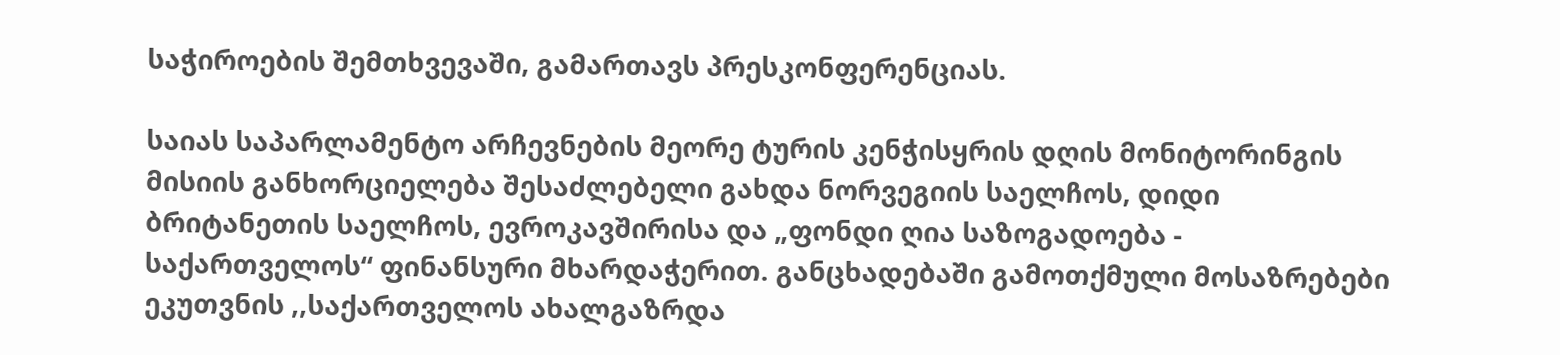საჭიროების შემთხვევაში, გამართავს პრესკონფერენციას.

საიას საპარლამენტო არჩევნების მეორე ტურის კენჭისყრის დღის მონიტორინგის მისიის განხორციელება შესაძლებელი გახდა ნორვეგიის საელჩოს, დიდი ბრიტანეთის საელჩოს, ევროკავშირისა და „ფონდი ღია საზოგადოება - საქართველოს“ ფინანსური მხარდაჭერით. განცხადებაში გამოთქმული მოსაზრებები ეკუთვნის ,,საქართველოს ახალგაზრდა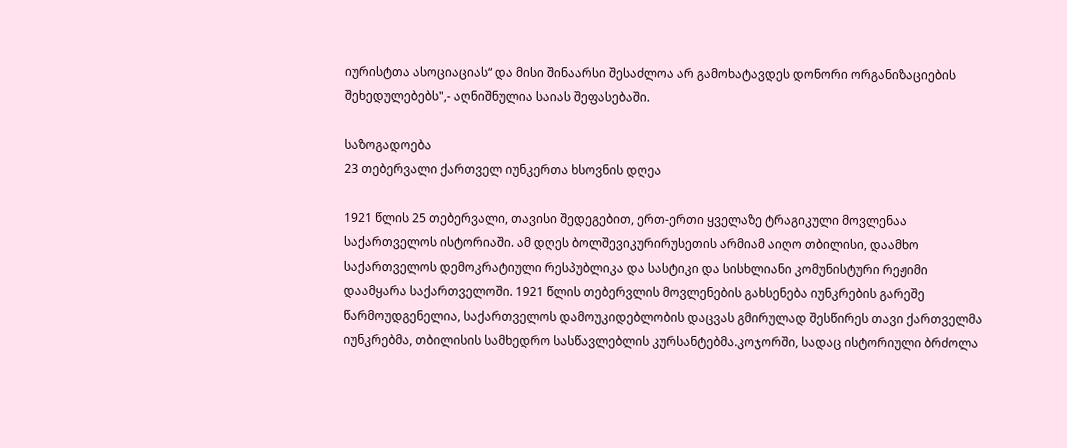იურისტთა ასოციაციას“ და მისი შინაარსი შესაძლოა არ გამოხატავდეს დონორი ორგანიზაციების შეხედულებებს",- აღნიშნულია საიას შეფასებაში.

საზოგადოება
23 თებერვალი ქართველ იუნკერთა ხსოვნის დღეა

1921 წლის 25 თებერვალი, თავისი შედეგებით, ერთ-ერთი ყველაზე ტრაგიკული მოვლენაა საქართველოს ისტორიაში. ამ დღეს ბოლშევიკურირუსეთის არმიამ აიღო თბილისი, დაამხო საქართველოს დემოკრატიული რესპუბლიკა და სასტიკი და სისხლიანი კომუნისტური რეჟიმი დაამყარა საქართველოში. 1921 წლის თებერვლის მოვლენების გახსენება იუნკრების გარეშე წარმოუდგენელია, საქართველოს დამოუკიდებლობის დაცვას გმირულად შესწირეს თავი ქართველმა იუნკრებმა, თბილისის სამხედრო სასწავლებლის კურსანტებმა.კოჯორში, სადაც ისტორიული ბრძოლა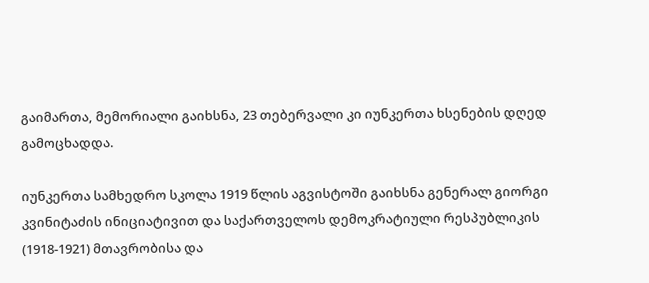გაიმართა, მემორიალი გაიხსნა, 23 თებერვალი კი იუნკერთა ხსენების დღედ გამოცხადდა.

იუნკერთა სამხედრო სკოლა 1919 წლის აგვისტოში გაიხსნა გენერალ გიორგი კვინიტაძის ინიციატივით და საქართველოს დემოკრატიული რესპუბლიკის (1918-1921) მთავრობისა და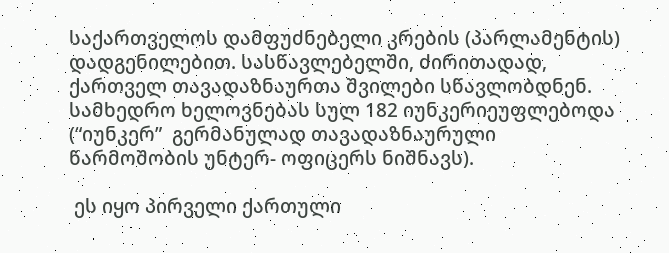საქართველოს დამფუძნებელი კრების (პარლამენტის) დადგენილებით. სასწავლებელში, ძირითადად, ქართველ თავადაზნაურთა შვილები სწავლობდნენ.  სამხედრო ხელოვნებას სულ 182 იუნკერიეუფლებოდა (“იუნკერ”  გერმანულად თავადაზნაურული წარმოშობის უნტერ- ოფიცერს ნიშნავს).

 ეს იყო პირველი ქართული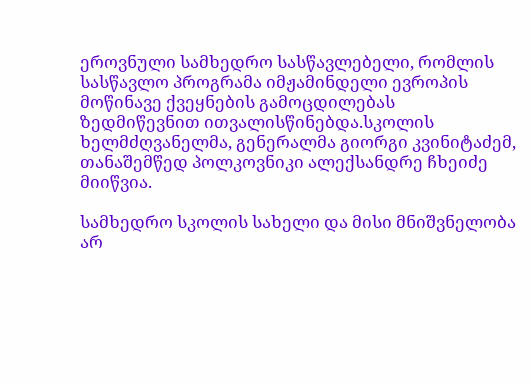ეროვნული სამხედრო სასწავლებელი, რომლის სასწავლო პროგრამა იმჟამინდელი ევროპის მოწინავე ქვეყნების გამოცდილებას ზედმიწევნით ითვალისწინებდა.სკოლის ხელმძღვანელმა, გენერალმა გიორგი კვინიტაძემ, თანაშემწედ პოლკოვნიკი ალექსანდრე ჩხეიძე მიიწვია.

სამხედრო სკოლის სახელი და მისი მნიშვნელობა არ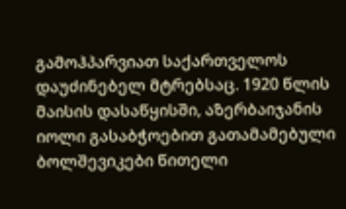გამოჰპარვიათ საქართველოს დაუძინებელ მტრებსაც. 1920 წლის მაისის დასაწყისში, აზერბაიჯანის იოლი გასაბჭოებით გათამამებული ბოლშევიკები წითელი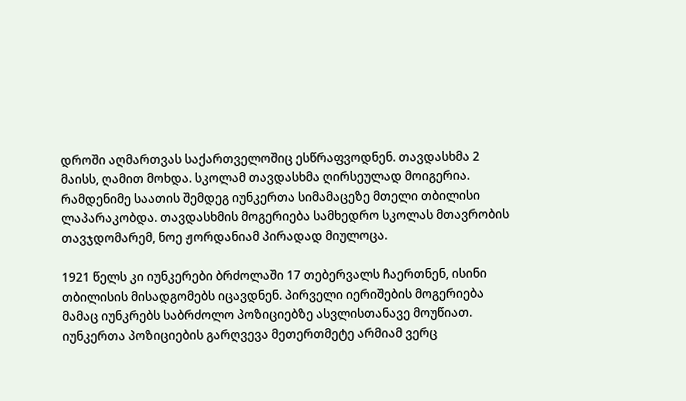დროში აღმართვას საქართველოშიც ესწრაფვოდნენ. თავდასხმა 2 მაისს, ღამით მოხდა. სკოლამ თავდასხმა ღირსეულად მოიგერია. რამდენიმე საათის შემდეგ იუნკერთა სიმამაცეზე მთელი თბილისი ლაპარაკობდა. თავდასხმის მოგერიება სამხედრო სკოლას მთავრობის თავჯდომარემ, ნოე ჟორდანიამ პირადად მიულოცა.

1921 წელს კი იუნკერები ბრძოლაში 17 თებერვალს ჩაერთნენ, ისინი თბილისის მისადგომებს იცავდნენ. პირველი იერიშების მოგერიება მამაც იუნკრებს საბრძოლო პოზიციებზე ასვლისთანავე მოუწიათ. იუნკერთა პოზიციების გარღვევა მეთერთმეტე არმიამ ვერც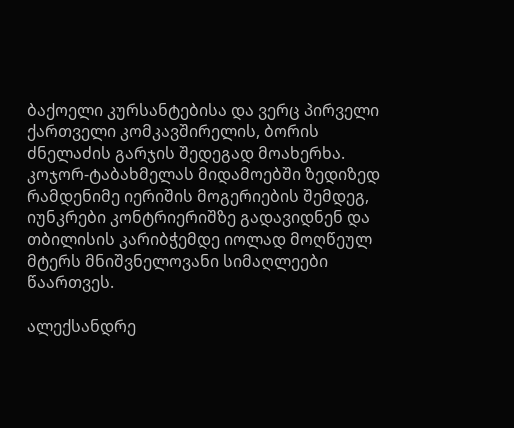ბაქოელი კურსანტებისა და ვერც პირველი ქართველი კომკავშირელის, ბორის ძნელაძის გარჯის შედეგად მოახერხა. კოჯორ-ტაბახმელას მიდამოებში ზედიზედ რამდენიმე იერიშის მოგერიების შემდეგ, იუნკრები კონტრიერიშზე გადავიდნენ და თბილისის კარიბჭემდე იოლად მოღწეულ მტერს მნიშვნელოვანი სიმაღლეები წაართვეს.

ალექსანდრე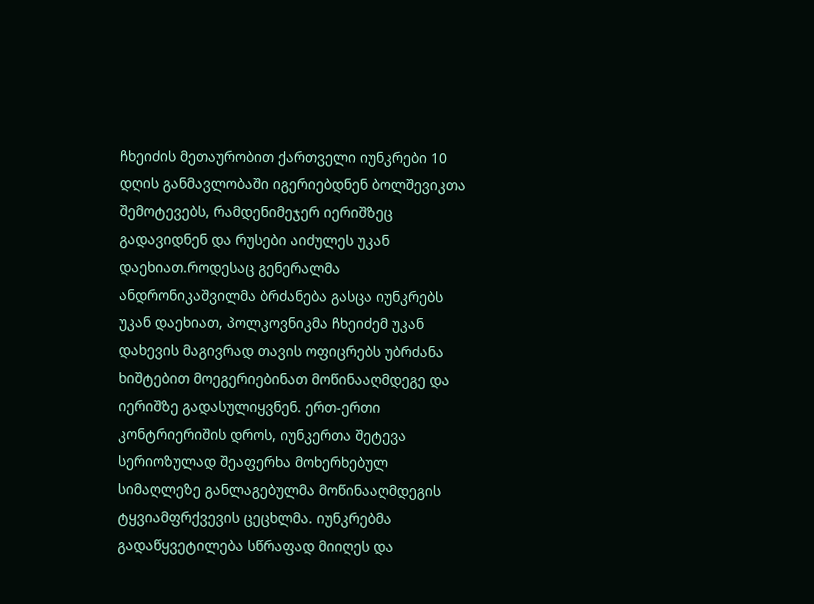ჩხეიძის მეთაურობით ქართველი იუნკრები 10 დღის განმავლობაში იგერიებდნენ ბოლშევიკთა შემოტევებს, რამდენიმეჯერ იერიშზეც გადავიდნენ და რუსები აიძულეს უკან დაეხიათ.როდესაც გენერალმა ანდრონიკაშვილმა ბრძანება გასცა იუნკრებს უკან დაეხიათ, პოლკოვნიკმა ჩხეიძემ უკან დახევის მაგივრად თავის ოფიცრებს უბრძანა ხიშტებით მოეგერიებინათ მოწინააღმდეგე და იერიშზე გადასულიყვნენ. ერთ-ერთი კონტრიერიშის დროს, იუნკერთა შეტევა სერიოზულად შეაფერხა მოხერხებულ სიმაღლეზე განლაგებულმა მოწინააღმდეგის ტყვიამფრქვევის ცეცხლმა. იუნკრებმა გადაწყვეტილება სწრაფად მიიღეს და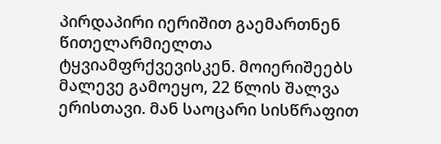პირდაპირი იერიშით გაემართნენ წითელარმიელთა ტყვიამფრქვევისკენ. მოიერიშეებს მალევე გამოეყო, 22 წლის შალვა ერისთავი. მან საოცარი სისწრაფით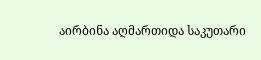აირბინა აღმართიდა საკუთარი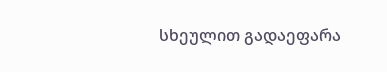სხეულით გადაეფარა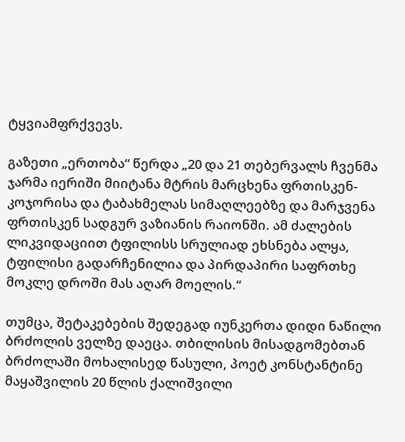ტყვიამფრქვევს.

გაზეთი „ერთობა“ წერდა „20 და 21 თებერვალს ჩვენმა ჯარმა იერიში მიიტანა მტრის მარცხენა ფრთისკენ- კოჯორისა და ტაბახმელას სიმაღლეებზე და მარჯვენა ფრთისკენ სადგურ ვაზიანის რაიონში. ამ ძალების ლიკვიდაციით ტფილისს სრულიად ეხსნება ალყა, ტფილისი გადარჩენილია და პირდაპირი საფრთხე მოკლე დროში მას აღარ მოელის.“

თუმცა, შეტაკებების შედეგად იუნკერთა დიდი ნაწილი ბრძოლის ველზე დაეცა. თბილისის მისადგომებთან ბრძოლაში მოხალისედ წასული, პოეტ კონსტანტინე მაყაშვილის 20 წლის ქალიშვილი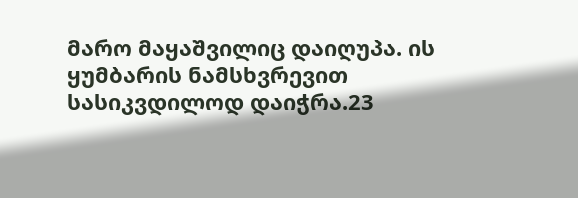მარო მაყაშვილიც დაიღუპა. ის ყუმბარის ნამსხვრევით სასიკვდილოდ დაიჭრა.23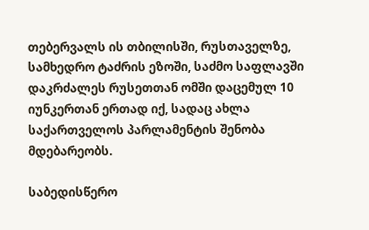თებერვალს ის თბილისში, რუსთაველზე, სამხედრო ტაძრის ეზოში, საძმო საფლავში დაკრძალეს რუსეთთან ომში დაცემულ 10 იუნკერთან ერთად იქ, სადაც ახლა საქართველოს პარლამენტის შენობა მდებარეობს.

საბედისწერო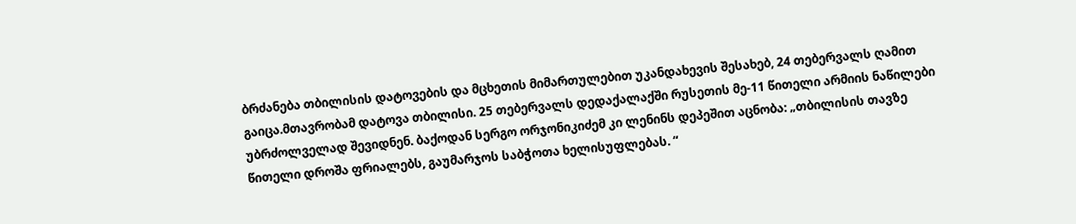ბრძანება თბილისის დატოვების და მცხეთის მიმართულებით უკანდახევის შესახებ, 24 თებერვალს ღამით გაიცა.მთავრობამ დატოვა თბილისი. 25 თებერვალს დედაქალაქში რუსეთის მე-11 წითელი არმიის ნაწილები უბრძოლველად შევიდნენ. ბაქოდან სერგო ორჯონიკიძემ კი ლენინს დეპეშით აცნობა: „თბილისის თავზე წითელი დროშა ფრიალებს, გაუმარჯოს საბჭოთა ხელისუფლებას. “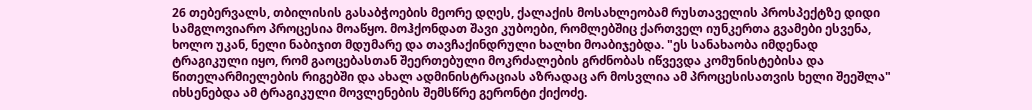26 თებერვალს, თბილისის გასაბჭოების მეორე დღეს, ქალაქის მოსახლეობამ რუსთაველის პროსპექტზე დიდი სამგლოვიარო პროცესია მოაწყო. მოჰქონდათ შავი კუბოები, რომლებშიც ქართველ იუნკერთა გვამები ესვენა, ხოლო უკან, ნელი ნაბიჯით მდუმარე და თავჩაქინდრული ხალხი მოაბიჯებდა. "ეს სანახაობა იმდენად ტრაგიკული იყო, რომ გაოცებასთან შეერთებული მოკრძალების გრძნობას იწვევდა კომუნისტებისა და წითელარმიელების რიგებში და ახალ ადმინისტრაციას აზრადაც არ მოსვლია ამ პროცესისათვის ხელი შეეშლა" იხსენებდა ამ ტრაგიკული მოვლენების შემსწრე გერონტი ქიქოძე.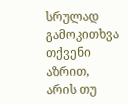სრულად
გამოკითხვა
თქვენი აზრით, არის თუ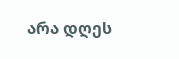არა დღეს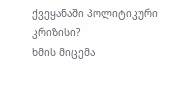ქვეყანაში პოლიტიკური კრიზისი?
ხმის მიცემა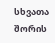სხვათა შორის